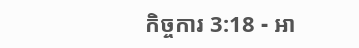កិច្ចការ 3:18 - អា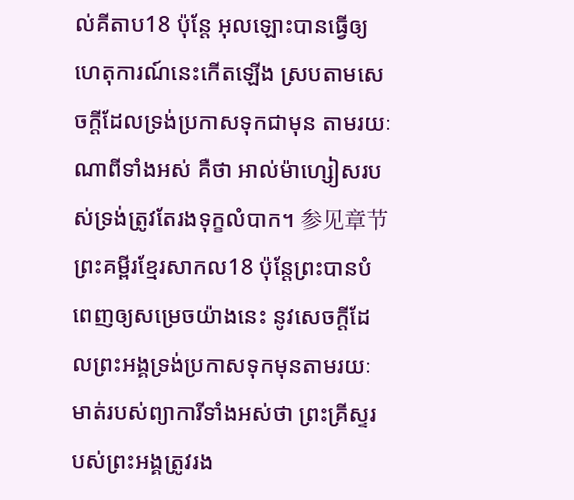ល់គីតាប18 ប៉ុន្ដែ អុលឡោះបានធ្វើឲ្យហេតុការណ៍នេះកើតឡើង ស្របតាមសេចក្ដីដែលទ្រង់ប្រកាសទុកជាមុន តាមរយៈណាពីទាំងអស់ គឺថា អាល់ម៉ាហ្សៀសរបស់ទ្រង់ត្រូវតែរងទុក្ខលំបាក។ 参见章节ព្រះគម្ពីរខ្មែរសាកល18 ប៉ុន្តែព្រះបានបំពេញឲ្យសម្រេចយ៉ាងនេះ នូវសេចក្ដីដែលព្រះអង្គទ្រង់ប្រកាសទុកមុនតាមរយៈមាត់របស់ព្យាការីទាំងអស់ថា ព្រះគ្រីស្ទរបស់ព្រះអង្គត្រូវរង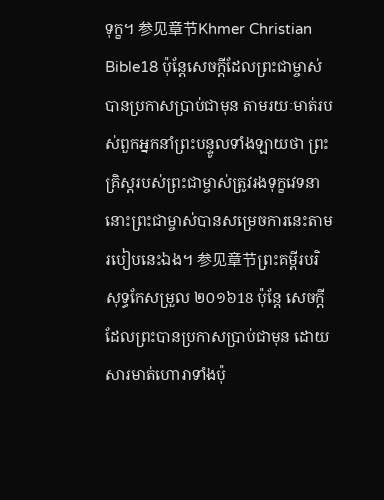ទុក្ខ។ 参见章节Khmer Christian Bible18 ប៉ុន្ដែសេចក្ដីដែលព្រះជាម្ចាស់បានប្រកាសប្រាប់ជាមុន តាមរយៈមាត់របស់ពួកអ្នកនាំព្រះបន្ទូលទាំងឡាយថា ព្រះគ្រិស្ដរបស់ព្រះជាម្ចាស់ត្រូវរងទុក្ខវេទនា នោះព្រះជាម្ចាស់បានសម្រេចការនេះតាមរបៀបនេះឯង។ 参见章节ព្រះគម្ពីរបរិសុទ្ធកែសម្រួល ២០១៦18 ប៉ុន្តែ សេចក្ដីដែលព្រះបានប្រកាសប្រាប់ជាមុន ដោយសារមាត់ហោរាទាំងប៉ុ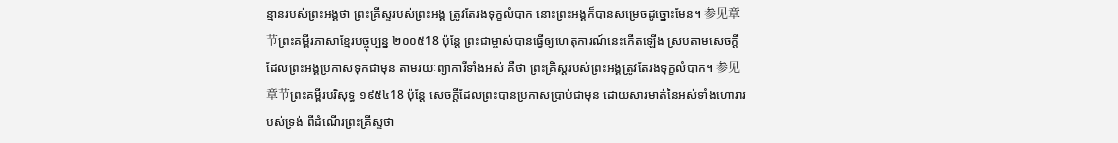ន្មានរបស់ព្រះអង្គថា ព្រះគ្រីស្ទរបស់ព្រះអង្គ ត្រូវតែរងទុក្ខលំបាក នោះព្រះអង្គក៏បានសម្រេចដូច្នោះមែន។ 参见章节ព្រះគម្ពីរភាសាខ្មែរបច្ចុប្បន្ន ២០០៥18 ប៉ុន្តែ ព្រះជាម្ចាស់បានធ្វើឲ្យហេតុការណ៍នេះកើតឡើង ស្របតាមសេចក្ដី ដែលព្រះអង្គប្រកាសទុកជាមុន តាមរយៈព្យាការីទាំងអស់ គឺថា ព្រះគ្រិស្តរបស់ព្រះអង្គត្រូវតែរងទុក្ខលំបាក។ 参见章节ព្រះគម្ពីរបរិសុទ្ធ ១៩៥៤18 ប៉ុន្តែ សេចក្ដីដែលព្រះបានប្រកាសប្រាប់ជាមុន ដោយសារមាត់នៃអស់ទាំងហោរារបស់ទ្រង់ ពីដំណើរព្រះគ្រីស្ទថា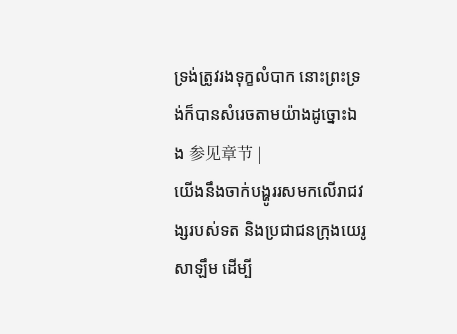ទ្រង់ត្រូវរងទុក្ខលំបាក នោះព្រះទ្រង់ក៏បានសំរេចតាមយ៉ាងដូច្នោះឯង 参见章节 |
យើងនឹងចាក់បង្ហូររសមកលើរាជវង្សរបស់ទត និងប្រជាជនក្រុងយេរូសាឡឹម ដើម្បី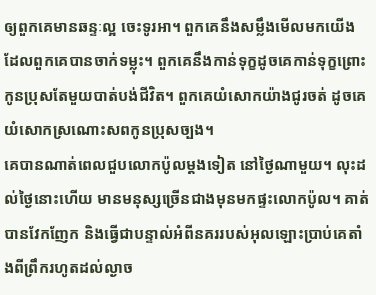ឲ្យពួកគេមានឆន្ទៈល្អ ចេះទូរអា។ ពួកគេនឹងសម្លឹងមើលមកយើង ដែលពួកគេបានចាក់ទម្លុះ។ ពួកគេនឹងកាន់ទុក្ខដូចគេកាន់ទុក្ខព្រោះកូនប្រុសតែមួយបាត់បង់ជីវិត។ ពួកគេយំសោកយ៉ាងជូរចត់ ដូចគេយំសោកស្រណោះសពកូនប្រុសច្បង។
គេបានណាត់ពេលជួបលោកប៉ូលម្ដងទៀត នៅថ្ងៃណាមួយ។ លុះដល់ថ្ងៃនោះហើយ មានមនុស្សច្រើនជាងមុនមកផ្ទះលោកប៉ូល។ គាត់បានវែកញែក និងធ្វើជាបន្ទាល់អំពីនគររបស់អុលឡោះប្រាប់គេតាំងពីព្រឹករហូតដល់ល្ងាច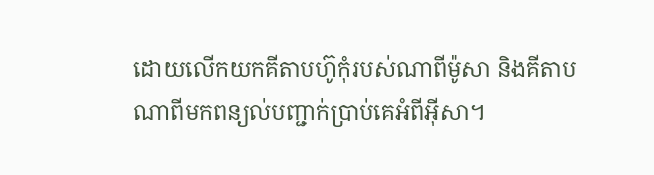ដោយលើកយកគីតាបហ៊ូកុំរបស់ណាពីម៉ូសា និងគីតាបណាពីមកពន្យល់បញ្ជាក់ប្រាប់គេអំពីអ៊ីសា។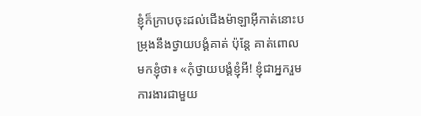ខ្ញុំក៏ក្រាបចុះដល់ជើងម៉ាឡាអ៊ីកាត់នោះបម្រុងនឹងថ្វាយបង្គំគាត់ ប៉ុន្ដែ គាត់ពោលមកខ្ញុំថា៖ «កុំថ្វាយបង្គំខ្ញុំអី! ខ្ញុំជាអ្នករួមការងារជាមួយ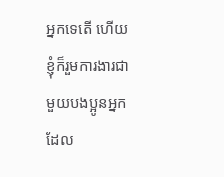អ្នកទេតើ ហើយខ្ញុំក៏រួមការងារជាមួយបងប្អូនអ្នកដែល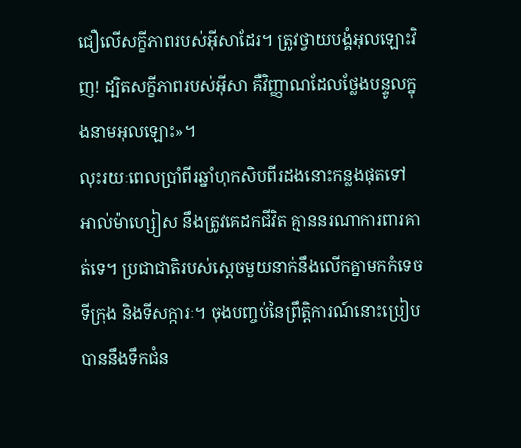ជឿលើសក្ខីភាពរបស់អ៊ីសាដែរ។ ត្រូវថ្វាយបង្គំអុលឡោះវិញ! ដ្បិតសក្ខីភាពរបស់អ៊ីសា គឺវិញ្ញាណដែលថ្លែងបន្ទូលក្នុងនាមអុលឡោះ»។
លុះរយៈពេលប្រាំពីរឆ្នាំហុកសិបពីរដងនោះកន្លងផុតទៅ អាល់ម៉ាហ្សៀស នឹងត្រូវគេដកជីវិត គ្មាននរណាការពារគាត់ទេ។ ប្រជាជាតិរបស់ស្ដេចមួយនាក់នឹងលើកគ្នាមកកំទេចទីក្រុង និងទីសក្ការៈ។ ចុងបញ្ចប់នៃព្រឹត្តិការណ៍នោះប្រៀបបាននឹងទឹកជំន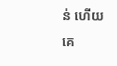ន់ ហើយគេ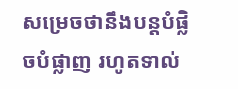សម្រេចថានឹងបន្តបំផ្លិចបំផ្លាញ រហូតទាល់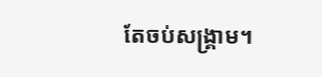តែចប់សង្គ្រាម។